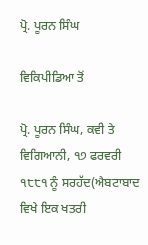ਪ੍ਰੋ. ਪੂਰਨ ਸਿੰਘ

ਵਿਕਿਪੀਡਿਆ ਤੋਂ

ਪ੍ਰੋ. ਪੂਰਨ ਸਿੰਘ, ਕਵੀ ਤੇ ਵਿਗਿਆਨੀ, ੧੭ ਫਰਵਰੀ ੧੮੮੧ ਨੂੰ ਸਰਹੱਦ(ਐਬਟਾਬਾਦ ਵਿਖੇ ਇਕ ਖਤਰੀ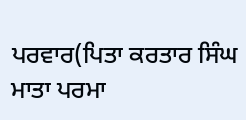ਪਰਵਾਰ(ਪਿਤਾ ਕਰਤਾਰ ਸਿੰਘ ਮਾਤਾ ਪਰਮਾ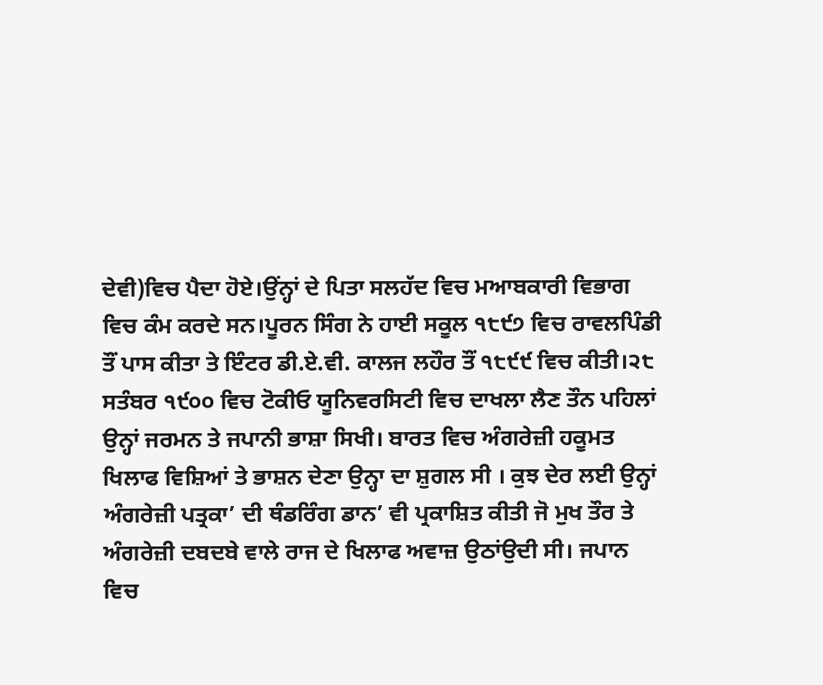ਦੇਵੀ)ਵਿਚ ਪੈਦਾ ਹੋਏ।ਉਂਨ੍ਹਾਂ ਦੇ ਪਿਤਾ ਸਲਹੱਦ ਵਿਚ ਮਆਬਕਾਰੀ ਵਿਭਾਗ ਵਿਚ ਕੰਮ ਕਰਦੇ ਸਨ।ਪੂਰਨ ਸਿੰਗ ਨੇ ਹਾਈ ਸਕੂਲ ੧੮੯੭ ਵਿਚ ਰਾਵਲਪਿੰਡੀ ਤੌਂ ਪਾਸ ਕੀਤਾ ਤੇ ਇੰਟਰ ਡੀ.ਏ.ਵੀ. ਕਾਲਜ ਲਹੌਰ ਤੌਂ ੧੮੯੯ ਵਿਚ ਕੀਤੀ।੨੮ ਸਤੰਬਰ ੧੯੦੦ ਵਿਚ ਟੋਕੀਓ ਯੂਨਿਵਰਸਿਟੀ ਵਿਚ ਦਾਖਲਾ ਲੈਣ ਤੌਨ ਪਹਿਲਾਂ ਉਨ੍ਹਾਂ ਜਰਮਨ ਤੇ ਜਪਾਨੀ ਭਾਸ਼ਾ ਸਿਖੀ। ਬਾਰਤ ਵਿਚ ਅੰਗਰੇਜ਼ੀ ਹਕੂਮਤ ਖਿਲਾਫ ਵਿਸ਼ਿਆਂ ਤੇ ਭਾਸ਼ਨ ਦੇਣਾ ਉਨ੍ਹਾ ਦਾ ਸ਼ੁਗਲ ਸੀ । ਕੁਝ ਦੇਰ ਲਈ ਉਨ੍ਹਾਂ ਅੰਗਰੇਜ਼ੀ ਪਤ੍ਰਕਾ’ ਦੀ ਥੰਡਰਿੰਗ ਡਾਨ’ ਵੀ ਪ੍ਰਕਾਸ਼ਿਤ ਕੀਤੀ ਜੋ ਮੁਖ ਤੌਰ ਤੇ ਅੰਗਰੇਜ਼ੀ ਦਬਦਬੇ ਵਾਲੇ ਰਾਜ ਦੇ ਖਿਲਾਫ ਅਵਾਜ਼ ਉਠਾਂਉਦੀ ਸੀ। ਜਪਾਨ ਵਿਚ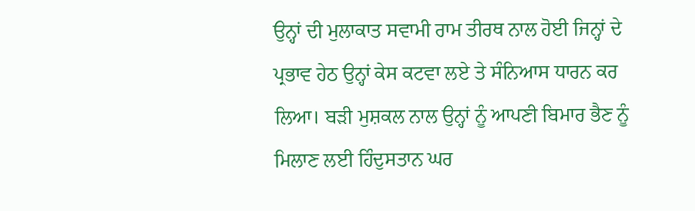ਉਨ੍ਹਾਂ ਦੀ ਮੁਲਾਕਾਤ ਸਵਾਮੀ ਰਾਮ ਤੀਰਥ ਨਾਲ ਹੋਈ ਜਿਨ੍ਹਾਂ ਦੇ ਪ੍ਰਭਾਵ ਹੇਠ ਉਨ੍ਹਾਂ ਕੇਸ ਕਟਵਾ ਲਏ ਤੇ ਸੰਨਿਆਸ ਧਾਰਨ ਕਰ ਲਿਆ। ਬੜੀ ਮੁਸ਼ਕਲ ਨਾਲ ਉਨ੍ਹਾਂ ਨੂੰ ਆਪਣੀ ਬਿਮਾਰ ਭੈਣ ਨੂੰ ਮਿਲਾਣ ਲਈ ਹਿੰਦੁਸਤਾਨ ਘਰ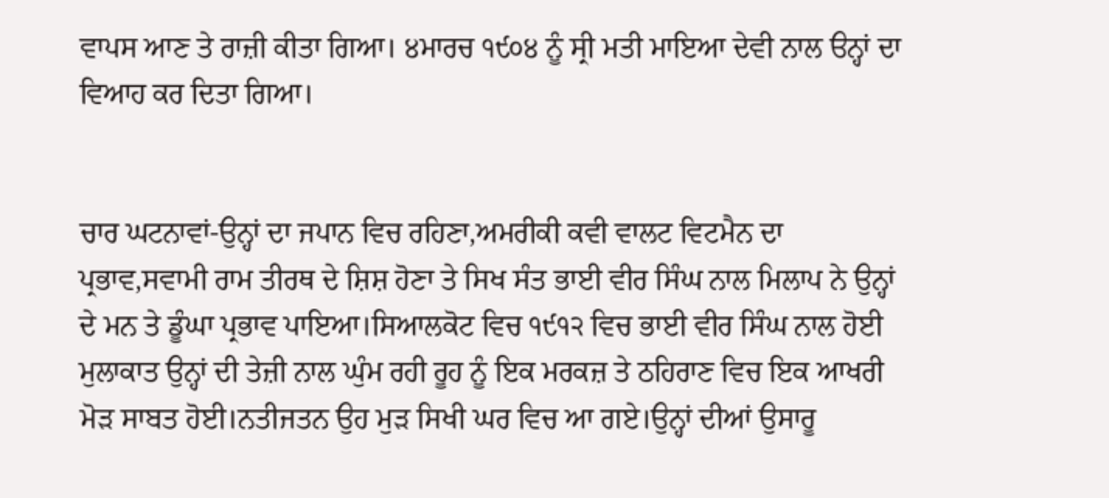ਵਾਪਸ ਆਣ ਤੇ ਰਾਜ਼ੀ ਕੀਤਾ ਗਿਆ। ੪ਮਾਰਚ ੧੯੦੪ ਨੂੰ ਸ੍ਰੀ ਮਤੀ ਮਾਇਆ ਦੇਵੀ ਨਾਲ ੳਨ੍ਹਾਂ ਦਾ ਵਿਆਹ ਕਰ ਦਿਤਾ ਗਿਆ।


ਚਾਰ ਘਟਨਾਵਾਂ-ਉਨ੍ਹਾਂ ਦਾ ਜਪਾਨ ਵਿਚ ਰਹਿਣਾ,ਅਮਰੀਕੀ ਕਵੀ ਵਾਲਟ ਵਿਟਮੈਨ ਦਾ ਪ੍ਰਭਾਵ,ਸਵਾਮੀ ਰਾਮ ਤੀਰਥ ਦੇ ਸ਼ਿਸ਼ ਹੋਣਾ ਤੇ ਸਿਖ ਸੰਤ ਭਾਈ ਵੀਰ ਸਿੰਘ ਨਾਲ ਮਿਲਾਪ ਨੇ ਉਨ੍ਹਾਂ ਦੇ ਮਨ ਤੇ ਡੂੰਘਾ ਪ੍ਰਭਾਵ ਪਾਇਆ।ਸਿਆਲਕੋਟ ਵਿਚ ੧੯੧੨ ਵਿਚ ਭਾਈ ਵੀਰ ਸਿੰਘ ਨਾਲ ਹੋਈ ਮੁਲਾਕਾਤ ਉਨ੍ਹਾਂ ਦੀ ਤੇਜ਼ੀ ਨਾਲ ਘੁੰਮ ਰਹੀ ਰੂਹ ਨੂੰ ਇਕ ਮਰਕਜ਼ ਤੇ ਠਹਿਰਾਣ ਵਿਚ ਇਕ ਆਖਰੀ ਮੋੜ ਸਾਬਤ ਹੋਈ।ਨਤੀਜਤਨ ਉਹ ਮੁੜ ਸਿਖੀ ਘਰ ਵਿਚ ਆ ਗਏ।ਉਨ੍ਹਾਂ ਦੀਆਂ ਉਸਾਰੂ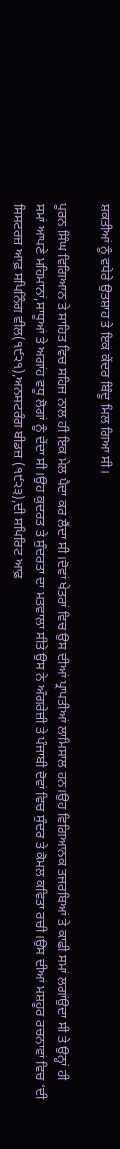ਸ਼ਕਤੀਆਂ ਨੂੰ ਵਧੇਰੇ ਉਤਸ਼ਾਹ ਤੇ ਇਕ ਕੇਂਦਰ ਬਿੰਦੂ ਮਿਲ ਗਿਆ ਸੀ।

ਪੂਰਨ ਸਿੰਘ ਵਿਗਿਆਨ ਤੇ ਸਾਹਿਤ ਵਿਚ ਸਹਿਜ ਨਾਲ ਹੀ ਇਕ ਮੇਲ ਪੈਦਾ ਕਰ ਲੈਂਦਾ ਸੀ।ਦੋਵਾਂ ਖੇਤਰਾਂ ਵਿਚ ਉਸ ਦੀਆਂ ਪ੍ਰਾਪਤੀਆਂ ਲਾਮਿਸਾਲ ਹਨ।ਉਹ ਵਿਗਿਆਨਕ ਤਜਰਬਿਆਂ ਤੇ ਕਾਫੀ ਸਮਾਂ ਲਗਾਂਉਦਾ ਸੀ ਤੇ ਉਨ੍ਹਾਂ ਹੀ ਸਮਾਂ ਆਪਣੇ ਮਹਿਮਾਨਾਂ,ਸਾਧੂਆਂ ਤੇ ਅਗਾਂਹ ਵਧੂ ਲੋਗਾਂ ਨੂੰ ਦੇਂਦਾ ਸੀ।ਉਹ ਕੁਦਰਤ ਤੇ ਸੁੰਦਰਤਾ ਦਾ ਮਤਵਾਲਾ ਸੀਤੇ ਉਸ ਨੇ ਅੰਗਰੇਜ਼ੀ ਤੇ ਪੰਜਾਬੀ ਦੋਵਾਂ ਵਿਚ ਸੁੰਦਰ ਤੇ ਕੋਮਲ ਕਵਿਤਾ ਰਚੀ।ਉਸ ਦੀਆਂ ਮਸ਼ਹੂਰ ਰਚਨਾਵਾਂ ਵਿਚ ‘ਦੀ ਸਿਸਟਰਜ਼ ਆਫ਼ ਸਪਿਨਿੰਗ ਵੀਲ(੧੯੨੧),ਅਨਸਟਰੰਗ ਬੀਡਜ਼ (੧੯੨੩),ਦੀ ਸਪਿਰਿਟ ਆਫ਼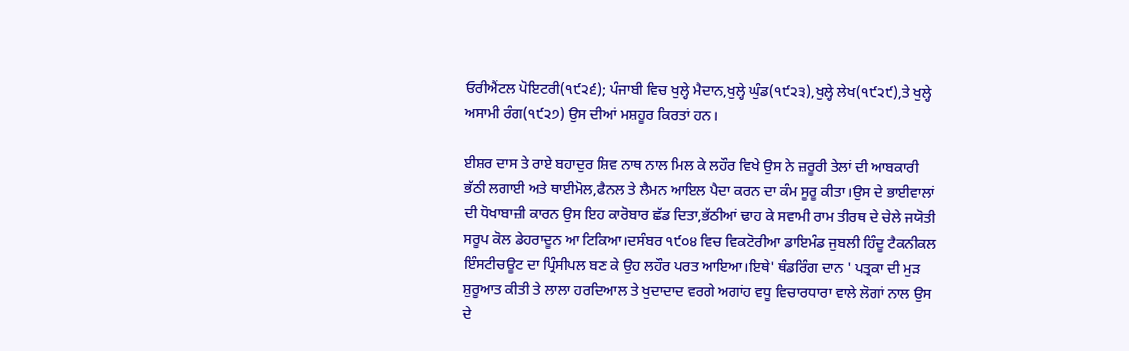ਓਰੀਐਂਟਲ ਪੋਇਟਰੀ(੧੯੨੬); ਪੰਜਾਬੀ ਵਿਚ ਖੁਲ੍ਹੇ ਮੈਦਾਨ,ਖੁਲ੍ਹੇ ਘੁੰਡ(੧੯੨੩),ਖੁਲ੍ਹੇ ਲੇਖ(੧੯੨੯),ਤੇ ਖੁਲ੍ਹੇ ਅਸਾਮੀ ਰੰਗ(੧੯੨੭) ਉਸ ਦੀਆਂ ਮਸ਼ਹੂਰ ਕਿਰਤਾਂ ਹਨ।

ਈਸ਼ਰ ਦਾਸ ਤੇ ਰਾਏ ਬਹਾਦੁਰ ਸ਼ਿਵ ਨਾਥ ਨਾਲ ਮਿਲ ਕੇ ਲਹੌਰ ਵਿਖੇ ਉਸ ਨੇ ਜ਼ਰੂਰੀ ਤੇਲਾਂ ਦੀ ਆਬਕਾਰੀ ਭੱਠੀ ਲਗਾਈ ਅਤੇ ਥਾਈਮੋਲ,ਫੈਨਲ ਤੇ ਲੈਮਨ ਆਇਲ ਪੈਦਾ ਕਰਨ ਦਾ ਕੰਮ ਸੂਰੂ ਕੀਤਾ।ਉਸ ਦੇ ਭਾਈਵਾਲਾਂ ਦੀ ਧੋਖਾਬਾਜ਼ੀ ਕਾਰਨ ਉਸ ਇਹ ਕਾਰੋਬਾਰ ਛੱਡ ਦਿਤਾ,ਭੱਠੀਆਂ ਢਾਹ ਕੇ ਸਵਾਮੀ ਰਾਮ ਤੀਰਥ ਦੇ ਚੇਲੇ ਜਯੋਤੀ ਸਰੂਪ ਕੋਲ ਡੇਹਰਾਦੂਨ ਆ ਟਿਕਿਆ।ਦਸੰਬਰ ੧੯੦੪ ਵਿਚ ਵਿਕਟੋਰੀਆ ਡਾਇਮੰਡ ਜੁਬਲੀ ਹਿੰਦੂ ਟੈਕਨੀਕਲ ਇੰਸਟੀਚਊਟ ਦਾ ਪ੍ਰਿੰਸੀਪਲ ਬਣ ਕੇ ਉਹ ਲਹੌਰ ਪਰਤ ਆਇਆ।ਇਥੇ' ਥੰਡਰਿੰਗ ਦਾਨ ' ਪਤ੍ਰਕਾ ਦੀ ਮੁੜ ਸ਼ੁਰੂਆਤ ਕੀਤੀ ਤੇ ਲਾਲਾ ਹਰਦਿਆਲ ਤੇ ਖੁਦਾਦਾਦ ਵਰਗੇ ਅਗਾਂਹ ਵਧੂ ਵਿਚਾਰਧਾਰਾ ਵਾਲੇ ਲੋਗਾਂ ਨਾਲ ਉਸ ਦੇ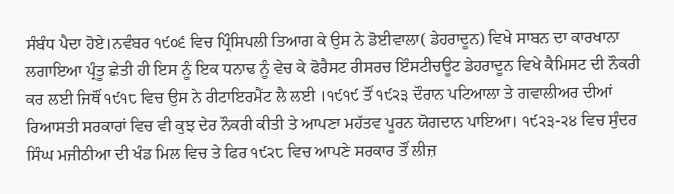ਸੰਬੰਧ ਪੈਦਾ ਹੋਏ।ਨਵੰਬਰ ੧੯੦੬ ਵਿਚ ਪ੍ਰਿੰਸਿਪਲੀ ਤਿਆਗ ਕੇ ਉਸ ਨੇ ਡੋਈਵਾਲਾ( ਡੇਹਰਾਦੂਨ) ਵਿਖੇ ਸਾਬਨ ਦਾ ਕਾਰਖਾਨਾ ਲਗਾਇਆ ਪ੍ਰੰਤੂ ਛੇਤੀ ਹੀ ਇਸ ਨੂੰ ਇਕ ਧਨਾਢ ਨੂੰ ਵੇਚ ਕੇ ਫੋਰੈਸਟ ਰੀਸਰਚ ਇੰਸਟੀਚਊਟ ਡੇਹਰਾਦੂਨ ਵਿਖੇ ਕੈਮਿਸਟ ਦੀ ਨੌਕਰੀ ਕਰ ਲਈ ਜਿਥੌਂ ੧੯੧੮ ਵਿਚ ਉਸ ਨੇ ਰੀਟਾਇਰਮੈਂਟ ਲੈ ਲਈ ।੧੯੧੯ ਤੌਂ ੧੯੨੩ ਦੌਰਾਨ ਪਟਿਆਲਾ ਤੇ ਗਵਾਲੀਅਰ ਦੀਆਂ ਰਿਆਸਤੀ ਸਰਕਾਰਾਂ ਵਿਚ ਵੀ ਕੁਝ ਦੇਰ ਨੌਕਰੀ ਕੀਤੀ ਤੇ ਆਪਣਾ ਮਹੱਤਵ ਪੂਰਨ ਯੋਗਦਾਨ ਪਾਇਆ। ੧੯੨੩-੨੪ ਵਿਚ ਸੁੰਦਰ ਸਿੰਘ ਮਜੀਠੀਆ ਦੀ ਖੰਡ ਮਿਲ ਵਿਚ ਤੇ ਫਿਰ ੧੯੨੮ ਵਿਚ ਆਪਣੇ ਸਰਕਾਰ ਤੌਂ ਲੀਜ਼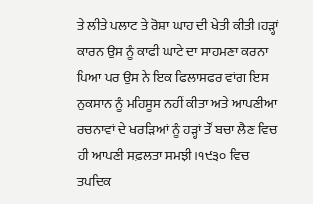ਤੇ ਲੀਤੇ ਪਲਾਟ ਤੇ ਰੋਸ਼ਾ ਘਾਹ ਦੀ ਖੇਤੀ ਕੀਤੀ।ਹੜ੍ਹਾਂ ਕਾਰਨ ਉਸ ਨੂੰ ਕਾਫੀ ਘਾਟੇ ਦਾ ਸਾਹਮਣਾ ਕਰਨਾ ਪਿਆ ਪਰ ਉਸ ਨੇ ਇਕ ਫਿਲਾਸਫਰ ਵਾਂਗ ਇਸ ਨੁਕਸਾਨ ਨੂੰ ਮਹਿਸੂਸ ਨਹੀਂ ਕੀਤਾ ਅਤੇ ਆਪਣੀਆ ਰਚਨਾਵਾਂ ਦੇ ਖਰੜਿਆਂ ਨੂੰ ਹੜ੍ਹਾਂ ਤੌਂ ਬਚਾ ਲੈਣ ਵਿਚ ਹੀ ਆਪਣੀ ਸਫ਼ਲਤਾ ਸਮਝੀ।੧੯੩੦ ਵਿਚ ਤਪਦਿਕ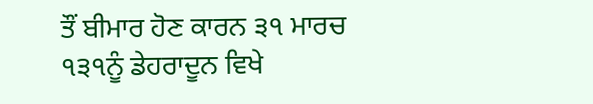ਤੌਂ ਬੀਮਾਰ ਹੋਣ ਕਾਰਨ ੩੧ ਮਾਰਚ ੧੩੧ਨੂੰ ਡੇਹਰਾਦੂਨ ਵਿਖੇ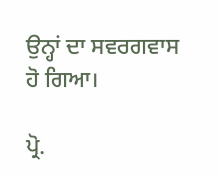ਉਨ੍ਹਾਂ ਦਾ ਸਵਰਗਵਾਸ ਹੋ ਗਿਆ।

ਪ੍ਰੋ.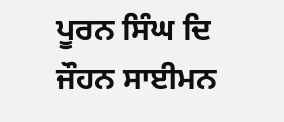ਪੂਰਨ ਸਿੰਘ ਦਿ ਜੌਹਨ ਸਾਈਮਨ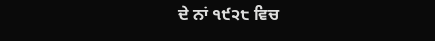ਦੇ ਨਾਂ ੧੯੨੮ ਵਿਚ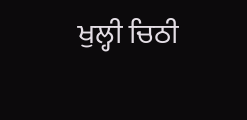ਖੁਲ੍ਹੀ ਚਿਠੀ